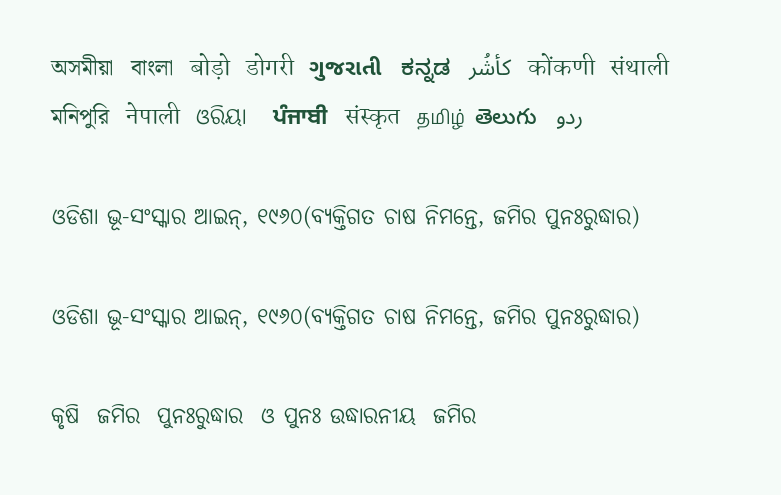অসমীয়া   বাংলা   बोड़ो   डोगरी   ગુજરાતી   ಕನ್ನಡ   كأشُر   कोंकणी   संथाली   মনিপুরি   नेपाली   ଓରିୟା   ਪੰਜਾਬੀ   संस्कृत   தமிழ்  తెలుగు   ردو

ଓଡିଶା ଭୂ-ସଂସ୍କାର ଆଇନ୍, ୧୯୬୦(ବ୍ୟକ୍ତିଗତ ଚାଷ ନିମନ୍ତେ, ଜମିର ପୁନଃରୁଦ୍ଧାର)

ଓଡିଶା ଭୂ-ସଂସ୍କାର ଆଇନ୍, ୧୯୬୦(ବ୍ୟକ୍ତିଗତ ଚାଷ ନିମନ୍ତେ, ଜମିର ପୁନଃରୁଦ୍ଧାର)

କୃଷି  ଜମିର  ପୁନଃରୁଦ୍ଧାର  ଓ ପୁନଃ ଉଦ୍ଧାରନୀୟ  ଜମିର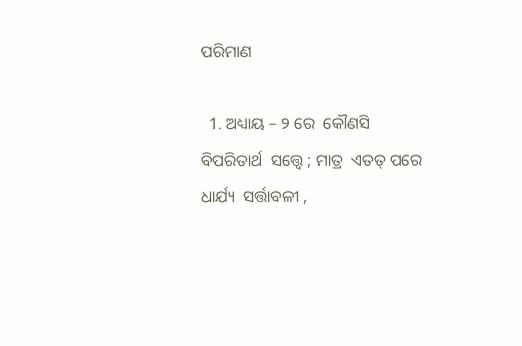ପରିମାଣ

  1. ଅଧ୍ୟାୟ – ୨ ରେ  କୌଣସି  ବିପରିତାର୍ଥ  ସତ୍ତ୍ୱେ ; ମାତ୍ର  ଏତତ୍ ପରେ  ଧାର୍ଯ୍ୟ  ସର୍ତ୍ତାବଳୀ ,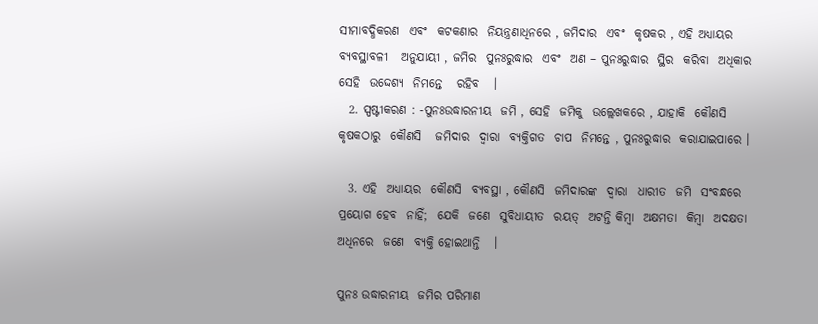ସୀମାବଦ୍ଧିକରଣ  ଏବଂ  କଟକଣାର  ନିୟନ୍ତ୍ରଣାଧିନରେ , ଜମିଦାର  ଏବଂ  କୃଷକର , ଏହି ଅଧ୍ୟାୟର ବ୍ୟବସ୍ଥାବଳୀ   ଅନୁଯାୟୀ , ଜମିର  ପୁନଃରୁଦ୍ଧାର  ଏବଂ  ଅଣ – ପୁନଃରୁଦ୍ଧାର  ସ୍ଥିର  କରିବା  ଅଧିକାର  ସେହି  ଉଦ୍ଦେଶ୍ୟ  ନିମନ୍ତେ   ରହିବ   ।
  2. ସ୍ପଷ୍ଟୀକରଣ : -ପୁନଃଉଦ୍ଧାରନୀୟ  ଜମି , ସେହି  ଜମିକୁ  ଉଲ୍ଲେଖକରେ , ଯାହାକି  କୌଣସି  କୃଷକଠାରୁ  କୌଣସି   ଜମିଦାର  ଦ୍ଵାରା  ବ୍ୟକ୍ତିଗତ  ଚାପ  ନିମନ୍ତେ , ପୁନଃରୁଦ୍ଧାର  କରାଯାଇପାରେ ।

  3. ଏହି  ଅଧ୍ୟାୟର  କୌଣସି  ବ୍ୟବସ୍ଥା , କୌଣସି  ଜମିଦାରଙ୍କ  ଦ୍ଵାରା  ଧାରୀତ  ଜମି  ସଂବନ୍ଧରେ   ପ୍ରୟୋଗ ହେବ  ନାହିଁ;  ଯେକି  ଜଣେ  ସୁବିଧାୟୀତ  ରୟତ୍  ଅଟନ୍ତି କିମ୍ବା  ଅକ୍ଷମତା  କିମ୍ବା  ଅଦକ୍ଷତା  ଅଧିନରେ  ଜଣେ  ବ୍ୟକ୍ତି ହୋଇଥାନ୍ତି   ।

ପୁନଃ ଉଦ୍ଧାରନୀୟ  ଜମିର ପରିମାଣ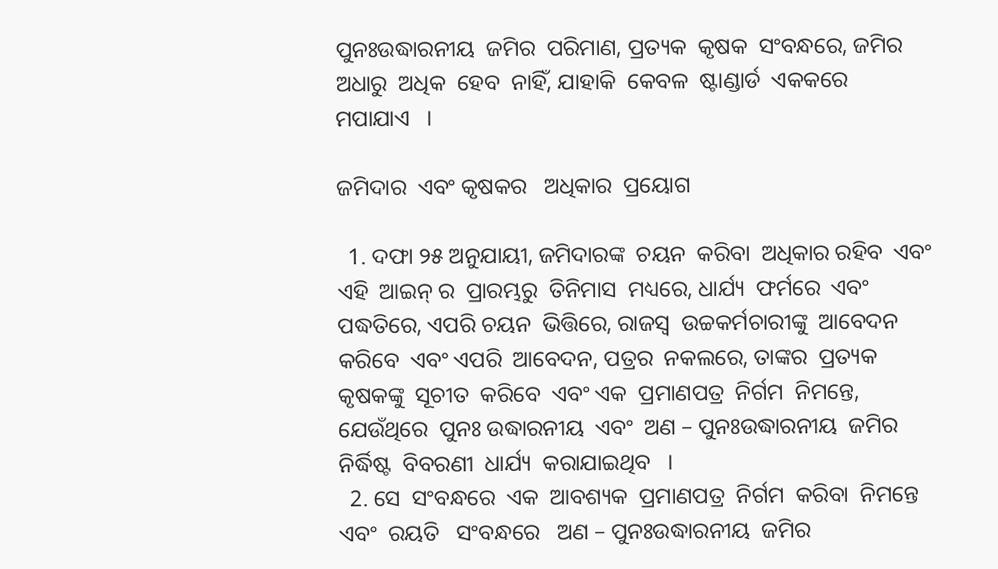ପୁନଃଉଦ୍ଧାରନୀୟ  ଜମିର  ପରିମାଣ, ପ୍ରତ୍ୟକ  କୃଷକ  ସଂବନ୍ଧରେ, ଜମିର  ଅଧାରୁ  ଅଧିକ  ହେବ  ନାହିଁ, ଯାହାକି  କେବଳ  ଷ୍ଟାଣ୍ଡାର୍ଡ  ଏକକରେ  ମପାଯାଏ   ।

ଜମିଦାର  ଏବଂ କୃଷକର   ଅଧିକାର  ପ୍ରୟୋଗ

  1. ଦଫା ୨୫ ଅନୁଯାୟୀ, ଜମିଦାରଙ୍କ  ଚୟନ  କରିବା  ଅଧିକାର ରହିବ  ଏବଂ  ଏହି  ଆଇନ୍ ର  ପ୍ରାରମ୍ଭରୁ  ତିନିମାସ  ମଧ୍ୟରେ, ଧାର୍ଯ୍ୟ  ଫର୍ମରେ  ଏବଂ ପଦ୍ଧତିରେ, ଏପରି ଚୟନ  ଭିତ୍ତିରେ, ରାଜସ୍ୱ  ଉଚ୍ଚକର୍ମଚାରୀଙ୍କୁ  ଆବେଦନ କରିବେ  ଏବଂ ଏପରି  ଆବେଦନ, ପତ୍ରର  ନକଲରେ, ତାଙ୍କର  ପ୍ରତ୍ୟକ  କୃଷକଙ୍କୁ  ସୂଚୀତ  କରିବେ  ଏବଂ ଏକ  ପ୍ରମାଣପତ୍ର  ନିର୍ଗମ  ନିମନ୍ତେ, ଯେଉଁଥିରେ  ପୁନଃ ଉଦ୍ଧାରନୀୟ  ଏବଂ  ଅଣ – ପୁନଃଉଦ୍ଧାରନୀୟ  ଜମିର  ନିର୍ଦ୍ଧିଷ୍ଟ  ବିବରଣୀ  ଧାର୍ଯ୍ୟ  କରାଯାଇଥିବ   ।
  2. ସେ  ସଂବନ୍ଧରେ  ଏକ  ଆବଶ୍ୟକ  ପ୍ରମାଣପତ୍ର  ନିର୍ଗମ  କରିବା  ନିମନ୍ତେ  ଏବଂ  ରୟତି   ସଂବନ୍ଧରେ   ଅଣ – ପୁନଃଉଦ୍ଧାରନୀୟ  ଜମିର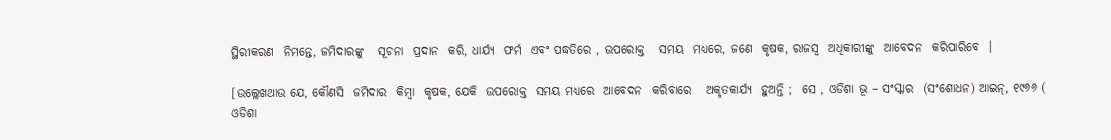ସ୍ଥିରୀକରଣ  ନିମନ୍ତେ, ଜମିଦାରଙ୍କୁ   ସୂଚନା  ପ୍ରଦାନ  କରି, ଧାର୍ଯ୍ୟ  ଫର୍ମ  ଏବଂ ପଦ୍ଧତିରେ , ଉପରୋକ୍ତ   ସମୟ  ମଧ୍ୟରେ, ଜଣେ  କୃଷକ, ରାଜସ୍ୱ  ଅଧିକାରୀଙ୍କୁ  ଆବେଦନ  କରିପାରିବେ  ।

[ଉଲ୍ଲେଖଥାଉ ଯେ, କୌଣସି  ଜମିଦାର  କିମ୍ବା  କୃଷକ, ଯେକି  ଉପରୋକ୍ତ  ସମୟ ମଧ୍ୟରେ  ଆବେଦନ  କରିବାରେ   ଅକୃତକାର୍ଯ୍ୟ  ହୁଅନ୍ତି ;  ସେ , ଓଡିଶା ଭୂ – ସଂସ୍କାର  (ସଂଶୋଧନ) ଆଇନ୍, ୧୯୬୬ ( ଓଡିଶା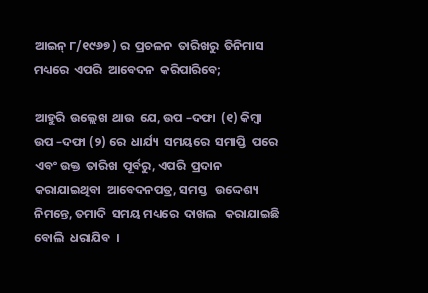ଆଇନ୍ ୮/୧୯୬୭ ) ର  ପ୍ରଚଳନ  ତାରିଖରୁ  ତିନିମାସ   ମଧ୍ୟରେ  ଏପରି  ଆବେଦନ  କରିପାରିବେ;

ଆହୁରି  ଉଲ୍ଲେଖ  ଥାଉ  ଯେ, ଉପ –ଦଫା  (୧) କିମ୍ବା ଉପ –ଦଫା (୨) ରେ  ଧାର୍ଯ୍ୟ  ସମୟରେ  ସମାପ୍ତି  ପରେ  ଏବଂ ଉକ୍ତ  ତାରିଖ  ପୂର୍ବରୁ, ଏପରି  ପ୍ରଦାନ  କରାଯାଇଥିବା  ଆବେଦନପତ୍ର, ସମସ୍ତ   ଉଦ୍ଦେଶ୍ୟ  ନିମନ୍ତେ, ତମାଦି  ସମୟ ମଧ୍ୟରେ  ଦାଖଲ   କରାଯାଇଛି  ବୋଲି  ଧରାଯିବ  ।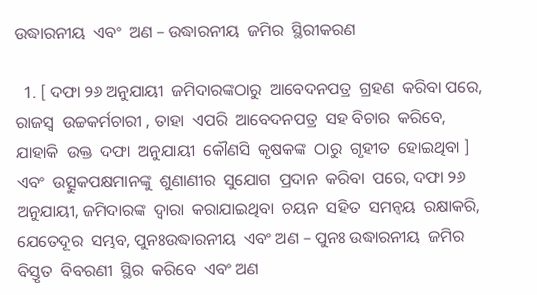ଉଦ୍ଧାରନୀୟ  ଏବଂ  ଅଣ – ଉଦ୍ଧାରନୀୟ  ଜମିର  ସ୍ଥିରୀକରଣ

  1. [ ଦଫା ୨୬ ଅନୁଯାୟୀ  ଜମିଦାରଙ୍କଠାରୁ  ଆବେଦନପତ୍ର  ଗ୍ରହଣ  କରିବା ପରେ, ରାଜସ୍ୱ  ଉଚ୍ଚକର୍ମଚାରୀ , ତାହା  ଏପରି  ଆବେଦନପତ୍ର  ସହ ବିଚାର  କରିବେ, ଯାହାକି  ଉକ୍ତ  ଦଫା  ଅନୁଯାୟୀ  କୌଣସି  କୃଷକଙ୍କ  ଠାରୁ  ଗୃହୀତ  ହୋଇଥିବା ] ଏବଂ  ଉତ୍ସୁକପକ୍ଷମାନଙ୍କୁ  ଶୁଣାଣୀର  ସୁଯୋଗ  ପ୍ରଦାନ  କରିବା  ପରେ, ଦଫା ୨୬ ଅନୁଯାୟୀ, ଜମିଦାରଙ୍କ  ଦ୍ଵାରା  କରାଯାଇଥିବା  ଚୟନ  ସହିତ  ସମନ୍ଵୟ  ରକ୍ଷାକରି, ଯେତେଦୂର  ସମ୍ଭବ, ପୁନଃଉଦ୍ଧାରନୀୟ  ଏବଂ ଅଣ – ପୁନଃ ଉଦ୍ଧାରନୀୟ  ଜମିର  ବିସ୍ତୃତ  ବିବରଣୀ  ସ୍ଥିର  କରିବେ  ଏବଂ ଅଣ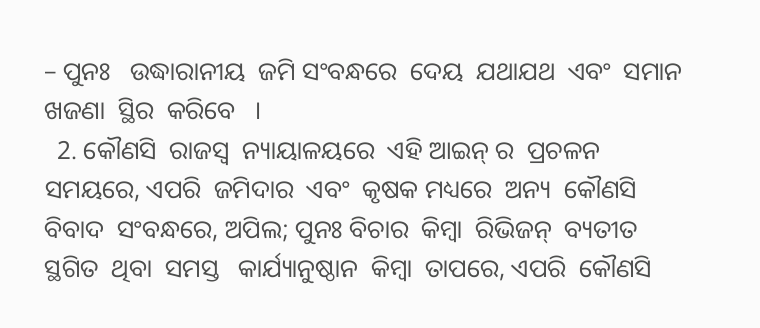– ପୁନଃ   ଉଦ୍ଧାରାନୀୟ  ଜମି ସଂବନ୍ଧରେ  ଦେୟ  ଯଥାଯଥ  ଏବଂ  ସମାନ  ଖଜଣା  ସ୍ଥିର  କରିବେ   ।
  2. କୌଣସି  ରାଜସ୍ୱ  ନ୍ୟାୟାଳୟରେ  ଏହି ଆଇନ୍ ର  ପ୍ରଚଳନ  ସମୟରେ, ଏପରି  ଜମିଦାର  ଏବଂ  କୃଷକ ମଧ୍ୟରେ  ଅନ୍ୟ  କୌଣସି  ବିବାଦ  ସଂବନ୍ଧରେ, ଅପିଲ; ପୁନଃ ବିଚାର  କିମ୍ବା  ରିଭିଜନ୍  ବ୍ୟତୀତ  ସ୍ଥଗିତ  ଥିବା  ସମସ୍ତ   କାର୍ଯ୍ୟାନୁଷ୍ଠାନ  କିମ୍ବା  ତାପରେ, ଏପରି  କୌଣସି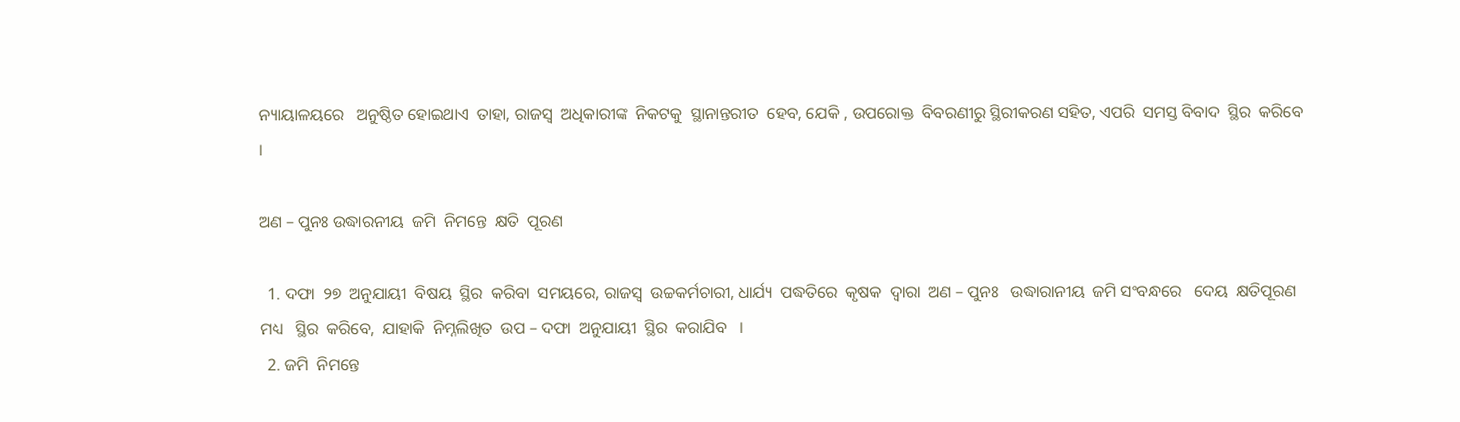ନ୍ୟାୟାଳୟରେ   ଅନୁଷ୍ଠିତ ହୋଇଥାଏ  ତାହା, ରାଜସ୍ୱ  ଅଧିକାରୀଙ୍କ  ନିକଟକୁ  ସ୍ଥାନାନ୍ତରୀତ  ହେବ, ଯେକି , ଉପରୋକ୍ତ  ବିବରଣୀରୁ ସ୍ଥିରୀକରଣ ସହିତ, ଏପରି  ସମସ୍ତ ବିବାଦ  ସ୍ଥିର  କରିବେ ।

ଅଣ – ପୁନଃ ଉଦ୍ଧାରନୀୟ  ଜମି  ନିମନ୍ତେ  କ୍ଷତି  ପୂରଣ

  1. ଦଫା  ୨୭  ଅନୁଯାୟୀ  ବିଷୟ  ସ୍ଥିର  କରିବା  ସମୟରେ, ରାଜସ୍ୱ  ଉଚ୍ଚକର୍ମଚାରୀ, ଧାର୍ଯ୍ୟ  ପଦ୍ଧତିରେ  କୃଷକ  ଦ୍ଵାରା  ଅଣ – ପୁନଃ   ଉଦ୍ଧାରାନୀୟ  ଜମି ସଂବନ୍ଧରେ   ଦେୟ  କ୍ଷତିପୂରଣ   ମଧ୍ୟ   ସ୍ଥିର  କରିବେ,  ଯାହାକି  ନିମ୍ନଲିଖିତ  ଉପ – ଦଫା  ଅନୁଯାୟୀ  ସ୍ଥିର  କରାଯିବ   ।
  2. ଜମି  ନିମନ୍ତେ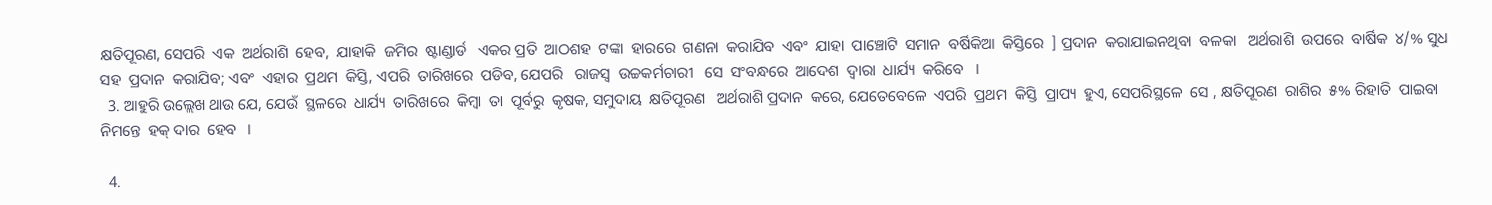କ୍ଷତିପୂରଣ, ସେପରି  ଏକ  ଅର୍ଥରାଶି  ହେବ,  ଯାହାକି  ଜମିର  ଷ୍ଟାଣ୍ଡାର୍ଡ   ଏକର ପ୍ରତି  ଆଠଶହ  ଟଙ୍କା  ହାରରେ  ଗଣନା  କରାଯିବ  ଏବଂ  ଯାହା  ପାଞ୍ଚୋଟି  ସମାନ  ବର୍ଷିକିଆ  କିସ୍ତିରେ  ] ପ୍ରଦାନ  କରାଯାଇନଥିବା  ବଳକା   ଅର୍ଥରାଶି  ଉପରେ  ବାର୍ଷିକ  ୪/% ସୁଧ  ସହ  ପ୍ରଦାନ  କରାଯିବ; ଏବଂ  ଏହାର  ପ୍ରଥମ  କିସ୍ତି, ଏପରି  ତାରିଖରେ  ପଡିବ, ଯେପରି   ରାଜସ୍ଵ  ଉଚ୍ଚକର୍ମଚାରୀ   ସେ  ସଂବନ୍ଧରେ  ଆଦେଶ  ଦ୍ଵାରା  ଧାର୍ଯ୍ୟ  କରିବେ   ।
  3. ଆହୁରି ଉଲ୍ଲେଖ ଥାଉ ଯେ, ଯେଉଁ  ସ୍ଥଳରେ  ଧାର୍ଯ୍ୟ  ତାରିଖରେ  କିମ୍ବା  ତା  ପୂର୍ବରୁ  କୃଷକ, ସମୁଦାୟ  କ୍ଷତିପୂରଣ   ଅର୍ଥରାଶି ପ୍ରଦାନ  କରେ, ଯେତେବେଳେ  ଏପରି  ପ୍ରଥମ  କିସ୍ତି  ପ୍ରାପ୍ୟ  ହୁଏ, ସେପରିସ୍ଥଳେ  ସେ , କ୍ଷତିପୂରଣ  ରାଶିର  ୫% ରିହାତି  ପାଇବା  ନିମନ୍ତେ  ହକ୍ ଦାର  ହେବ   ।

  4.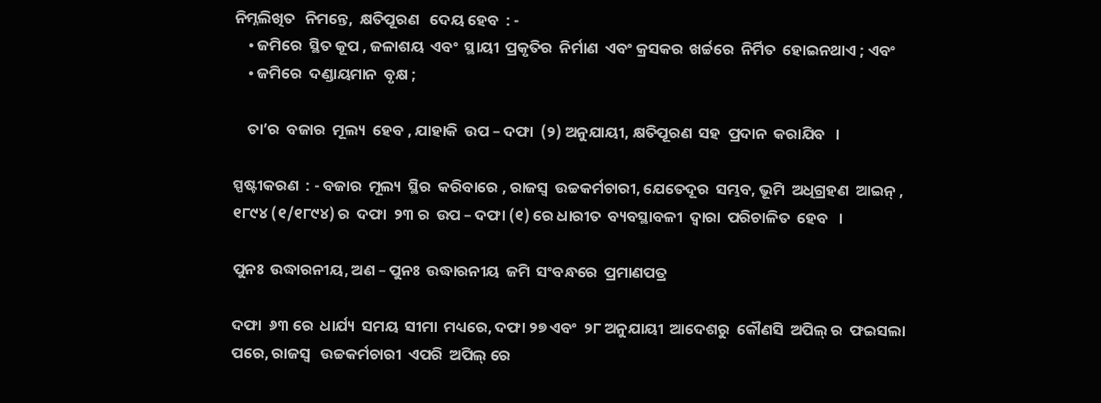ନିମ୍ନଲିଖିତ   ନିମନ୍ତେ,  କ୍ଷତିପୂରଣ   ଦେୟ ହେବ  : -
    • ଜମିରେ  ସ୍ଥିତ କୂପ , ଜଳାଶୟ  ଏବଂ  ସ୍ଥାୟୀ  ପ୍ରକୃତିର  ନିର୍ମାଣ  ଏବଂ କ୍ରସକର  ଖର୍ଚ୍ଚରେ  ନିର୍ମିତ  ହୋଇନଥାଏ ; ଏବଂ
    • ଜମିରେ  ଦଣ୍ଡାୟମାନ  ବୃକ୍ଷ ;

    ତା’ର  ବଜାର  ମୂଲ୍ୟ  ହେବ , ଯାହାକି  ଉପ – ଦଫା  (୨) ଅନୁଯାୟୀ, କ୍ଷତିପୂରଣ  ସହ  ପ୍ରଦାନ  କରାଯିବ   ।

ସ୍ପଷ୍ଟୀକରଣ  : - ବଜାର  ମୂଲ୍ୟ  ସ୍ଥିର  କରିବାରେ , ରାଜସ୍ୱ  ଉଚ୍ଚକର୍ମଚାରୀ, ଯେତେଦୂର  ସମ୍ଭବ, ଭୂମି  ଅଧିଗ୍ରହଣ  ଆଇନ୍ , ୧୮୯୪ (୧/୧୮୯୪) ର  ଦଫା  ୨୩ ର  ଉପ – ଦଫା (୧) ରେ ଧାରୀତ  ବ୍ୟବସ୍ଥାବଳୀ  ଦ୍ଵାରା  ପରିଚାଳିତ  ହେବ   ।

ପୁନଃ  ଉଦ୍ଧାରନୀୟ, ଅଣ – ପୁନଃ  ଉଦ୍ଧାରନୀୟ  ଜମି  ସଂବନ୍ଧରେ  ପ୍ରମାଣପତ୍ର

ଦଫା  ୬୩ ରେ  ଧାର୍ଯ୍ୟ  ସମୟ  ସୀମା  ମଧ୍ୟରେ, ଦଫା ୨୭ ଏବଂ  ୨୮ ଅନୁଯାୟୀ  ଆଦେଶରୁ  କୌଣସି  ଅପିଲ୍ ର  ଫଇସଲା   ପରେ, ରାଜସ୍ୱ   ଉଚ୍ଚକର୍ମଚାରୀ  ଏପରି  ଅପିଲ୍ ରେ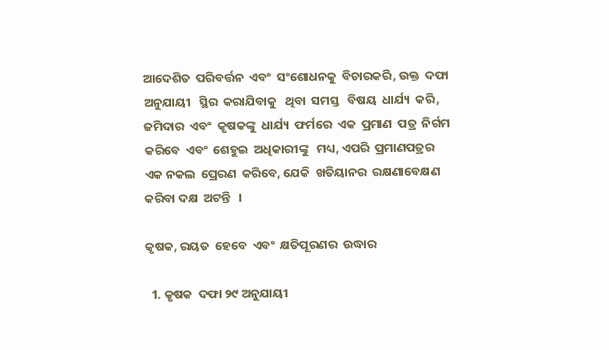ଆଦେଶିତ  ପରିବର୍ତ୍ତନ  ଏବଂ  ସଂଶୋଧନକୁ  ବିଚାରକରି, ଉକ୍ତ  ଦଫା  ଅନୁଯାୟୀ   ସ୍ଥିର  କରାଯିବାକୁ   ଥିବା  ସମସ୍ତ   ବିଷୟ  ଧାର୍ଯ୍ୟ  କରି, ଜମିଦାର  ଏବଂ  କୃଷକଙ୍କୁ  ଧାର୍ଯ୍ୟ  ଫର୍ମରେ  ଏକ  ପ୍ରମାଣ  ପତ୍ର  ନିର୍ଗମ  କରିବେ  ଏବଂ  ଶେହୁଇ  ଅଧିକାରୀଙ୍କୁ   ମଧ୍ୟ, ଏପରି  ପ୍ରମାଣପତ୍ରର  ଏକ ନକଲ  ପ୍ରେରଣ  କରିବେ, ଯେକି  ଖତିୟାନର  ରକ୍ଷଣାବେକ୍ଷଣ  କରିବା ଦକ୍ଷ  ଅଟନ୍ତି   ।

କୃଷକ, ରୟତ  ହେବେ  ଏବଂ  କ୍ଷତିପୂରଣର  ଉଦ୍ଧାର

  1. କୃଷକ  ଦଫା ୨୯ ଅନୁଯାୟୀ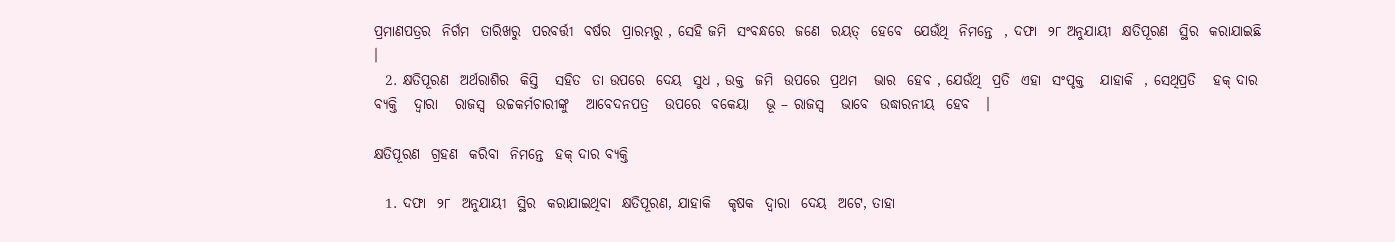ପ୍ରମାଣପତ୍ରର  ନିର୍ଗମ  ତାରିଖରୁ  ପରବର୍ତ୍ତୀ  ବର୍ଷର  ପ୍ରାରମ୍ଭରୁ , ସେହି ଜମି  ସଂବନ୍ଧରେ  ଜଣେ  ରୟତ୍  ହେବେ  ଯେଉଁଥି  ନିମନ୍ତେ  , ଦଫା  ୨୮ ଅନୁଯାୟୀ  କ୍ଷତିପୂରଣ  ସ୍ଥିର  କରାଯାଇଛି   ।
  2. କ୍ଷତିପୂରଣ  ଅର୍ଥରାଶିର  କିସ୍ତି   ସହିତ  ତା ଉପରେ  ଦେୟ  ସୁଧ , ଉକ୍ତ  ଜମି  ଉପରେ  ପ୍ରଥମ   ଭାର  ହେବ , ଯେଉଁଥି  ପ୍ରତି  ଏହା  ସଂପୃକ୍ତ   ଯାହାକି  , ସେଥିପ୍ରତି   ହକ୍ ଦାର  ବ୍ୟକ୍ତି   ଦ୍ଵାରା   ରାଜସ୍ୱ  ଉଚ୍ଚକର୍ମଚାରୀଙ୍କୁ   ଆବେଦନପତ୍ର   ଉପରେ  ବକେୟା   ଭୂ – ରାଜସ୍ୱ   ଭାବେ  ଉଦ୍ଧାରନୀୟ  ହେବ   ।

କ୍ଷତିପୂରଣ  ଗ୍ରହଣ  କରିବା  ନିମନ୍ତେ  ହକ୍ ଦାର ବ୍ୟକ୍ତି

  1. ଦଫା  ୨୮  ଅନୁଯାୟୀ  ସ୍ଥିର  କରାଯାଇଥିବା  କ୍ଷତିପୂରଣ, ଯାହାକି   କୃଷକ  ଦ୍ଵାରା  ଦେୟ  ଅଟେ, ତାହା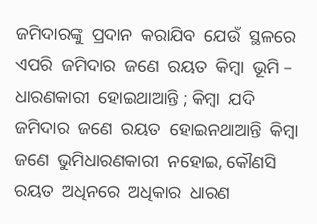ଜମିଦାରଙ୍କୁ  ପ୍ରଦାନ  କରାଯିବ  ଯେଉଁ  ସ୍ଥଳରେ  ଏପରି  ଜମିଦାର  ଜଣେ  ରୟତ  କିମ୍ବା  ଭୂମି – ଧାରଣକାରୀ  ହୋଇଥାଆନ୍ତି ; କିମ୍ବା  ଯଦି ଜମିଦାର  ଜଣେ  ରୟତ  ହୋଇନଥାଆନ୍ତି  କିମ୍ବା  ଜଣେ  ଭୁମିଧାରଣକାରୀ  ନହୋଇ, କୌଣସି  ରୟତ  ଅଧିନରେ  ଅଧିକାର  ଧାରଣ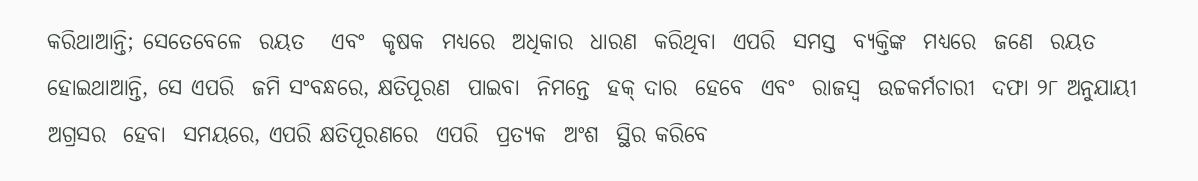କରିଥାଆନ୍ତି; ସେତେବେଳେ  ରୟତ   ଏବଂ  କୃଷକ  ମଧ୍ୟରେ  ଅଧିକାର  ଧାରଣ  କରିଥିବା  ଏପରି  ସମସ୍ତ  ବ୍ୟକ୍ତିଙ୍କ  ମଧ୍ୟରେ  ଜଣେ  ରୟତ  ହୋଇଥାଆନ୍ତି, ସେ ଏପରି  ଜମି ସଂବନ୍ଧରେ, କ୍ଷତିପୂରଣ  ପାଇବା  ନିମନ୍ତେ  ହକ୍ ଦାର  ହେବେ  ଏବଂ  ରାଜସ୍ୱ  ଉଚ୍ଚକର୍ମଚାରୀ  ଦଫା ୨୮ ଅନୁଯାୟୀ   ଅଗ୍ରସର  ହେବା  ସମୟରେ, ଏପରି କ୍ଷତିପୂରଣରେ  ଏପରି  ପ୍ରତ୍ୟକ  ଅଂଶ  ସ୍ଥିର କରିବେ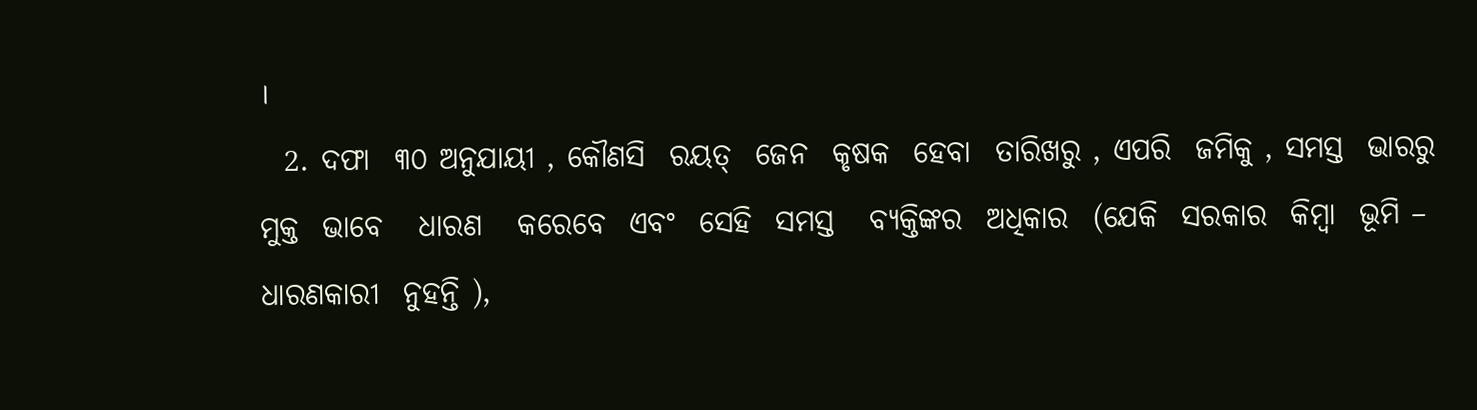।
  2. ଦଫା  ୩୦ ଅନୁଯାୟୀ , କୌଣସି  ରୟତ୍  ଜେନ  କୃଷକ  ହେବା  ତାରିଖରୁ , ଏପରି  ଜମିକୁ , ସମସ୍ତ  ଭାରରୁ  ମୁକ୍ତ  ଭାବେ   ଧାରଣ   କରେବେ  ଏବଂ  ସେହି  ସମସ୍ତ   ବ୍ୟକ୍ତିଙ୍କର  ଅଧିକାର  (ଯେକି  ସରକାର  କିମ୍ବା  ଭୂମି – ଧାରଣକାରୀ  ନୁହନ୍ତି ),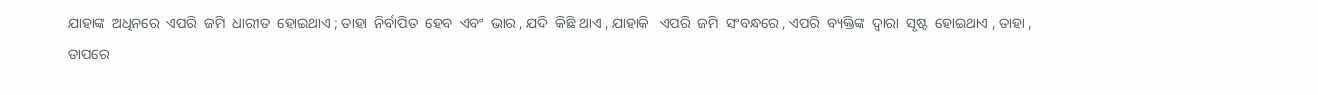ଯାହାଙ୍କ  ଅଧିନରେ  ଏପରି  ଜମି  ଧାରୀତ  ହୋଇଥାଏ ; ତାହା  ନିର୍ବାପିତ  ହେବ  ଏବଂ  ଭାର , ଯଦି  କିଛି ଥାଏ , ଯାହାକି   ଏପରି  ଜମି  ସଂବନ୍ଧରେ , ଏପରି  ବ୍ୟକ୍ତିଙ୍କ  ଦ୍ଵାରା  ସୃଷ୍ଟ  ହୋଇଥାଏ , ତାହା , ତାପରେ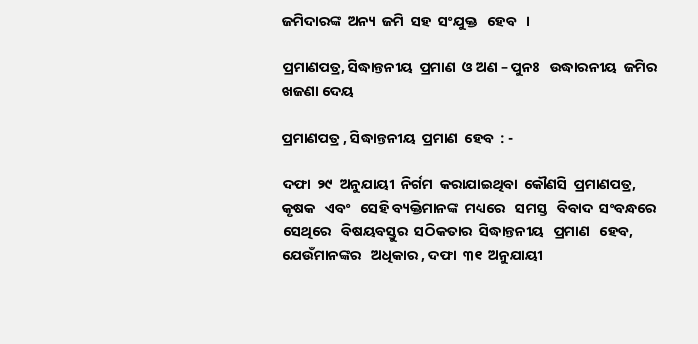ଜମିଦାରଙ୍କ  ଅନ୍ୟ  ଜମି  ସହ  ସଂଯୁକ୍ତ   ହେବ   ।

ପ୍ରମାଣପତ୍ର, ସିଦ୍ଧାନ୍ତନୀୟ  ପ୍ରମାଣ  ଓ ଅଣ – ପୁନଃ   ଉଦ୍ଧାରନୀୟ  ଜମିର  ଖଜଣା ଦେୟ

ପ୍ରମାଣପତ୍ର , ସିଦ୍ଧାନ୍ତନୀୟ  ପ୍ରମାଣ  ହେବ  : -

ଦଫା  ୨୯  ଅନୁଯାୟୀ  ନିର୍ଗମ  କରାଯାଇଥିବା  କୌଣସି  ପ୍ରମାଣପତ୍ର, କୃଷକ   ଏବଂ   ସେହି ବ୍ୟକ୍ତିମାନଙ୍କ  ମଧ୍ୟରେ   ସମସ୍ତ   ବିବାଦ  ସଂବନ୍ଧରେ  ସେଥିରେ   ବିଷୟବସ୍ତୁର  ସଠିକତାର  ସିଦ୍ଧାନ୍ତନୀୟ   ପ୍ରମାଣ   ହେବ, ଯେଉଁମାନଙ୍କର   ଅଧିକାର , ଦଫା  ୩୧  ଅନୁଯାୟୀ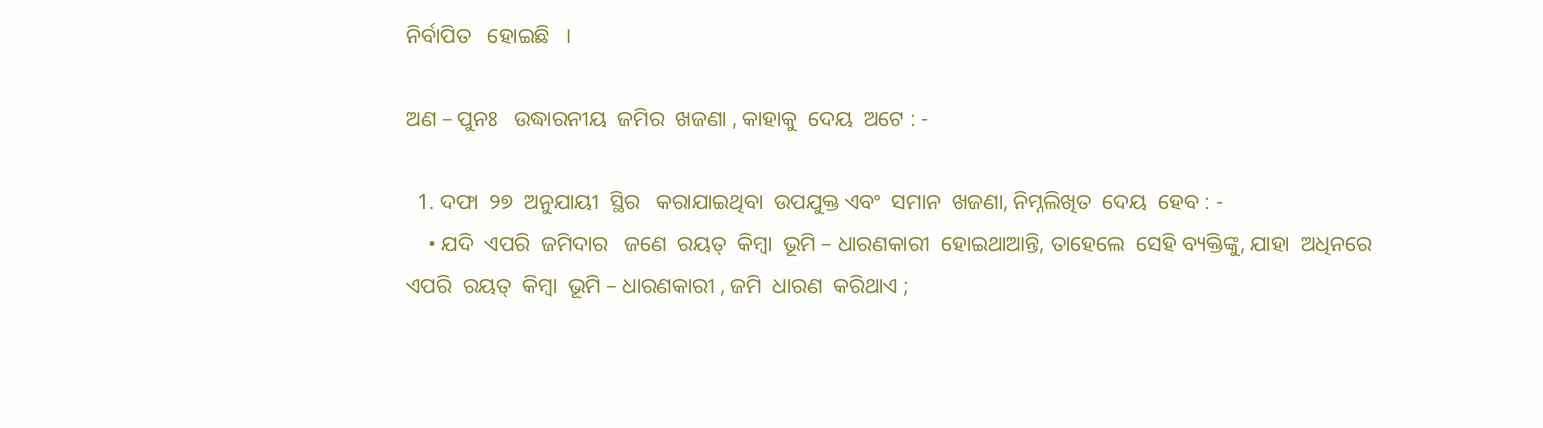ନିର୍ବାପିତ   ହୋଇଛି   ।

ଅଣ – ପୁନଃ   ଉଦ୍ଧାରନୀୟ  ଜମିର  ଖଜଣା , କାହାକୁ  ଦେୟ  ଅଟେ : -

  1. ଦଫା  ୨୭  ଅନୁଯାୟୀ  ସ୍ଥିର   କରାଯାଇଥିବା  ଉପଯୁକ୍ତ ଏବଂ  ସମାନ  ଖଜଣା, ନିମ୍ନଲିଖିତ  ଦେୟ  ହେବ : -
    • ଯଦି  ଏପରି  ଜମିଦାର   ଜଣେ  ରୟତ୍  କିମ୍ବା  ଭୂମି – ଧାରଣକାରୀ  ହୋଇଥାଆନ୍ତି, ତାହେଲେ  ସେହି ବ୍ୟକ୍ତିଙ୍କୁ, ଯାହା  ଅଧିନରେ  ଏପରି  ରୟତ୍  କିମ୍ବା  ଭୂମି – ଧାରଣକାରୀ , ଜମି  ଧାରଣ  କରିଥାଏ ;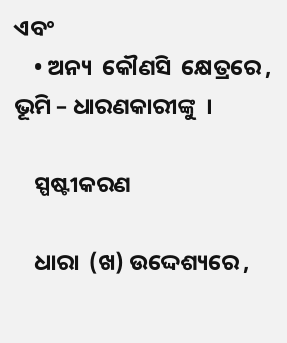ଏବଂ
    • ଅନ୍ୟ  କୌଣସି  କ୍ଷେତ୍ରରେ , ଭୂମି – ଧାରଣକାରୀଙ୍କୁ  ।

    ସ୍ପଷ୍ଟୀକରଣ

    ଧାରା  (ଖ) ଉଦ୍ଦେଶ୍ୟରେ ,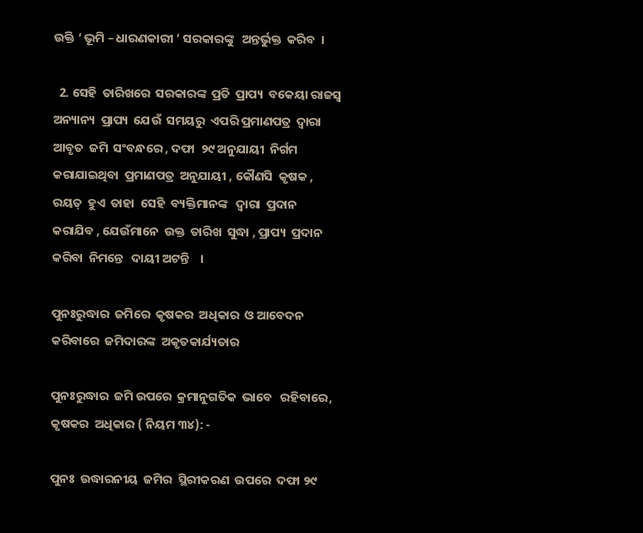ଉକ୍ତି ‘ ଭୂମି – ଧାରଣକାରୀ ’ ସରକାରଙ୍କୁ   ଅନ୍ତର୍ଭୁକ୍ତ  କରିବ  ।

  2. ସେହି  ତାରିଖରେ  ସରକାରଙ୍କ  ପ୍ରତି  ପ୍ରାପ୍ୟ  ବକେୟା ରାଜସ୍ୱ  ଅନ୍ୟାନ୍ୟ  ପ୍ରାପ୍ୟ  ଯେଉଁ  ସମୟରୁ  ଏପରି ପ୍ରମାଣପତ୍ର  ଦ୍ଵାରା  ଆବୃତ  ଜମି  ସଂବନ୍ଧରେ , ଦଫା  ୨୯ ଅନୁଯାୟୀ  ନିର୍ଗମ  କରାଯାଇଥିବା  ପ୍ରମାଣପତ୍ର  ଅନୁଯାୟୀ , କୌଣସି  କୃଷକ , ରୟତ୍  ହୁଏ  ତାହା  ସେହି  ବ୍ୟକ୍ତିମାନଙ୍କ   ଦ୍ଵାରା  ପ୍ରଦାନ  କରାଯିବ , ଯେଉଁମାନେ  ଉକ୍ତ  ତାରିଖ  ସୁଦ୍ଧା , ପ୍ରାପ୍ୟ  ପ୍ରଦାନ  କରିବା  ନିମନ୍ତେ   ଦାୟୀ ଅଟନ୍ତି    ।

ପୁନଃରୁଦ୍ଧାର  ଜମିରେ  କୃଷକର  ଅଧିକାର  ଓ ଆବେଦନ  କରିବାରେ  ଜମିଦାରଙ୍କ  ଅକୃତକାର୍ଯ୍ୟତାର

ପୁନଃରୁଦ୍ଧାର  ଜମି ଉପରେ  କ୍ରମାନୁଗତିକ  ଭାବେ   ରହିବାରେ, କୃଷକର  ଅଧିକାର ( ନିୟମ ୩୪): -

ପୁନଃ  ଉଦ୍ଧାରନୀୟ  ଜମିର  ସ୍ଥିରୀକରଣ  ଉପରେ  ଦଫା ୨୯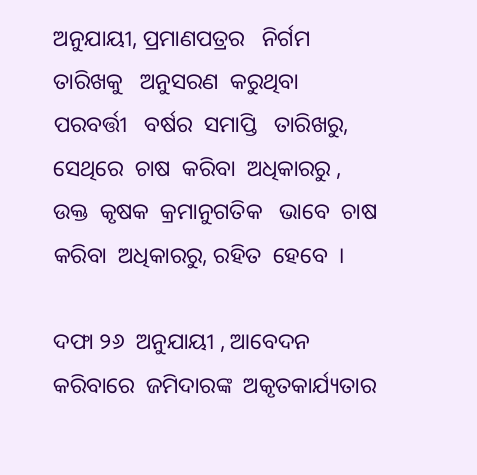ଅନୁଯାୟୀ, ପ୍ରମାଣପତ୍ରର   ନିର୍ଗମ  ତାରିଖକୁ   ଅନୁସରଣ  କରୁଥିବା  ପରବର୍ତ୍ତୀ   ବର୍ଷର  ସମାପ୍ତି   ତାରିଖରୁ, ସେଥିରେ  ଚାଷ  କରିବା  ଅଧିକାରରୁ , ଉକ୍ତ  କୃଷକ  କ୍ରମାନୁଗତିକ   ଭାବେ  ଚାଷ  କରିବା  ଅଧିକାରରୁ, ରହିତ  ହେବେ  ।

ଦଫା ୨୬  ଅନୁଯାୟୀ , ଆବେଦନ  କରିବାରେ  ଜମିଦାରଙ୍କ  ଅକୃତକାର୍ଯ୍ୟତାର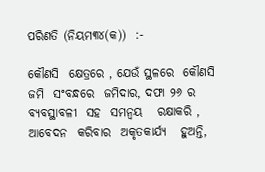ପରିଣତି (ନିୟମ୩୪(କ))  :-

କୌଣସି  କ୍ଷେତ୍ରରେ , ଯେଉଁ ସ୍ଥଳରେ  କୌଣସି  ଜମି  ସଂବନ୍ଧରେ  ଜମିଦାର, ଦଫା ୨୬ ର  ବ୍ୟବସ୍ଥାବଳୀ  ସହ  ସମନ୍ଵୟ   ରକ୍ଷାକରି , ଆବେଦନ  କରିବାର  ଅକୃତକାର୍ଯ୍ୟ   ହୁଅନ୍ତି,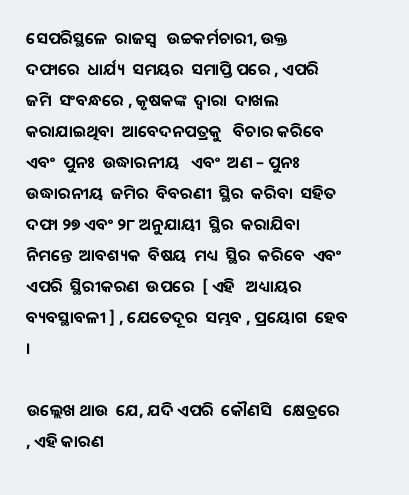ସେପରିସ୍ଥଳେ  ରାଜସ୍ୱ   ଉଚ୍ଚକର୍ମଚାରୀ, ଉକ୍ତ  ଦଫାରେ  ଧାର୍ଯ୍ୟ  ସମୟର  ସମାପ୍ତି ପରେ , ଏପରି ଜମି  ସଂବନ୍ଧରେ , କୃଷକଙ୍କ  ଦ୍ଵାରା  ଦାଖଲ  କରାଯାଇଥିବା  ଆବେଦନପତ୍ରକୁ   ବିଚାର କରିବେ   ଏବଂ  ପୁନଃ  ଉଦ୍ଧାରନୀୟ   ଏବଂ  ଅଣ – ପୁନଃ  ଉଦ୍ଧାରନୀୟ  ଜମିର  ବିବରଣୀ  ସ୍ଥିର  କରିବା  ସହିତ  ଦଫା ୨୭ ଏବଂ ୨୮ ଅନୁଯାୟୀ  ସ୍ଥିର  କରାଯିବା  ନିମନ୍ତେ  ଆବଶ୍ୟକ  ବିଷୟ  ମଧ୍ୟ  ସ୍ଥିର  କରିବେ  ଏବଂ   ଏପରି  ସ୍ଥିରୀକରଣ  ଉପରେ  [ ଏହି   ଅଧ୍ୟାୟର  ବ୍ୟବସ୍ଥାବଳୀ ] , ଯେତେଦୂର  ସମ୍ଭବ , ପ୍ରୟୋଗ  ହେବ   ।

ଉଲ୍ଲେଖ ଥାଉ  ଯେ, ଯଦି ଏପରି  କୌଣସି   କ୍ଷେତ୍ରରେ , ଏହି କାରଣ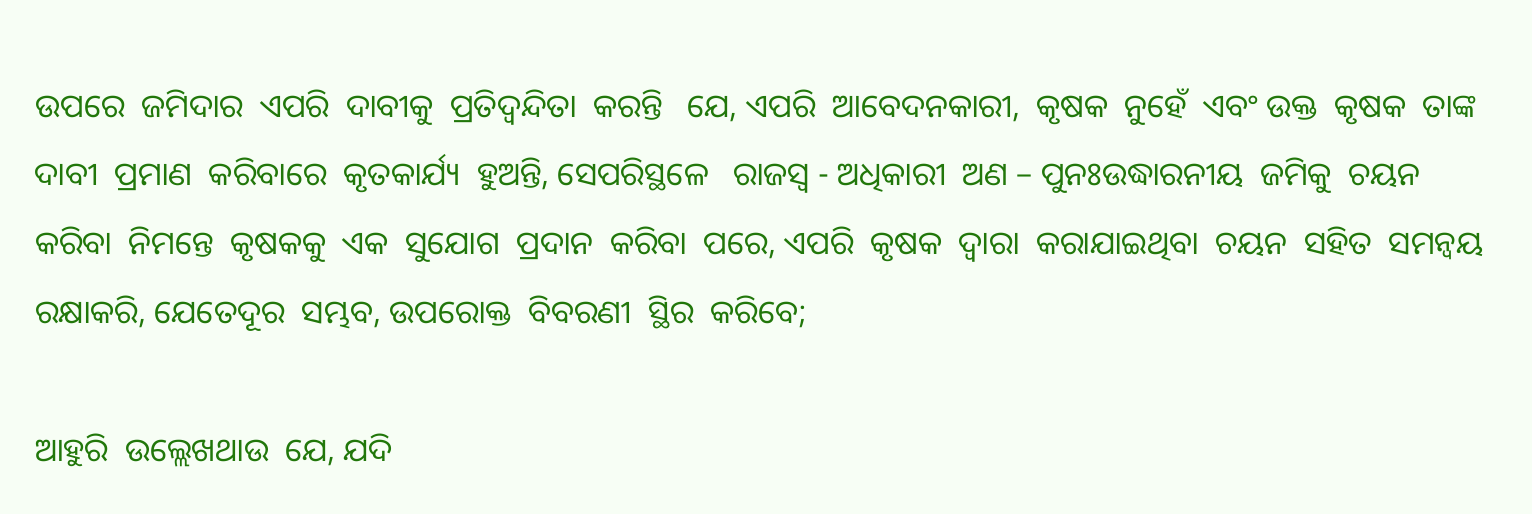ଉପରେ  ଜମିଦାର  ଏପରି  ଦାବୀକୁ  ପ୍ରତିଦ୍ୱନ୍ଦିତା  କରନ୍ତି   ଯେ, ଏପରି  ଆବେଦନକାରୀ,  କୃଷକ  ନୁହେଁ  ଏବଂ ଉକ୍ତ  କୃଷକ  ତାଙ୍କ ଦାବୀ  ପ୍ରମାଣ  କରିବାରେ  କୃତକାର୍ଯ୍ୟ  ହୁଅନ୍ତି, ସେପରିସ୍ଥଳେ   ରାଜସ୍ୱ - ଅଧିକାରୀ  ଅଣ – ପୁନଃଉଦ୍ଧାରନୀୟ  ଜମିକୁ  ଚୟନ  କରିବା  ନିମନ୍ତେ  କୃଷକକୁ  ଏକ  ସୁଯୋଗ  ପ୍ରଦାନ  କରିବା  ପରେ, ଏପରି  କୃଷକ  ଦ୍ଵାରା  କରାଯାଇଥିବା  ଚୟନ  ସହିତ  ସମନ୍ଵୟ  ରକ୍ଷାକରି, ଯେତେଦୂର  ସମ୍ଭବ, ଉପରୋକ୍ତ  ବିବରଣୀ  ସ୍ଥିର  କରିବେ;

ଆହୁରି  ଉଲ୍ଲେଖଥାଉ  ଯେ, ଯଦି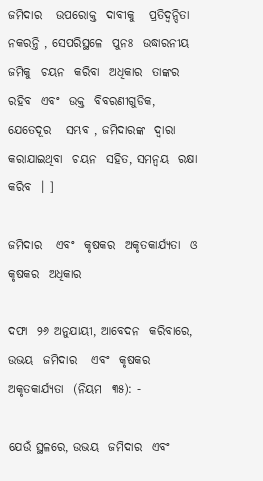ଜମିଦାର   ଉପରୋକ୍ତ  ଦାବୀକୁ   ପ୍ରତିଦ୍ୱନ୍ଦିତା  ନକରନ୍ତି , ସେପରିସ୍ଥଳେ  ପୁନଃ  ଉଦ୍ଧାରନୀୟ  ଜମିକୁ  ଚୟନ  କରିବା  ଅଧିକାର  ତାଙ୍କର  ରହିବ  ଏବଂ  ଉକ୍ତ  ବିବରଣୀଗୁଡିକ, ଯେତେଦୂର   ସମ୍ଭବ , ଜମିଦାରଙ୍କ  ଦ୍ଵାରା  କରାଯାଇଥିବା  ଚୟନ  ସହିତ, ସମନ୍ଵୟ  ରକ୍ଷା  କରିବ  । ]

ଜମିଦାର   ଏବଂ  କୃଷକର  ଅକୃତକାର୍ଯ୍ୟତା  ଓ କୃଷକର  ଅଧିକାର

ଦଫା  ୨୬ ଅନୁଯାୟୀ, ଆବେଦନ  କରିବାରେ, ଉଭୟ  ଜମିଦାର   ଏବଂ  କୃଷକର  ଅକୃତକାର୍ଯ୍ୟତା  (ନିୟମ  ୩୫): -

ଯେଉଁ ସ୍ଥଳରେ, ଉଭୟ  ଜମିଦାର  ଏବଂ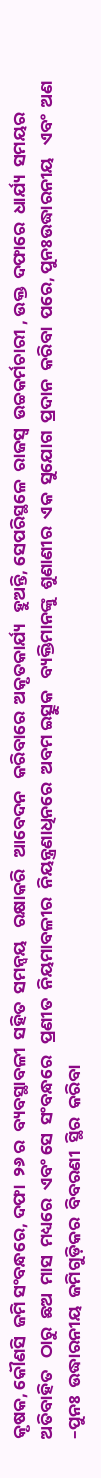କୃଷକ, କୌଣସି  ଜମି ସଂବନ୍ଧରେ, ଦଫା  ୨୬ ର  ବ୍ୟବସ୍ଥାବଳୀ  ସହିତ  ସମନ୍ଵୟ   ରକ୍ଷାକରି   ଆବେଦନ   କରିବାରେ  ଅକୃତକାର୍ଯ୍ୟ   ହୁଅନ୍ତି, ସେପରିସ୍ଥଳେ  ରାଜସ୍ୱ  ଉଚ୍ଚକର୍ମଚାରୀ , ଉକ୍ତ  ଦଫାରେ  ଧାର୍ଯ୍ୟ  ସମୟର  ଅତିବାହିତ   ଠାରୁ  ଛଅ  ମାସ  ମଧ୍ୟରେ  ଏବଂ ସେ  ସଂବନ୍ଧରେ   ପ୍ରଣୀତ  ନିୟମାବଳୀର  ନିୟନ୍ତ୍ରଣାଧିନରେ  ଅବମ ଇତ୍ସୁକ   ବ୍ୟକ୍ତିମାନଙ୍କୁ  ଶୁଣାଣୀର  ଏକ  ସୁଯୋଗ  ପ୍ରଦାନ  କରିବା  ପରେ, ପୁନଃଉଦ୍ଧାରନୀୟ   ଏବଂ  ଅଣ –ପୁନଃ  ଉଦ୍ଧାରନୀୟ  ଜମିଗୁଡ଼ିକର  ବିବରଣୀ  ସ୍ଥିର  କରିବା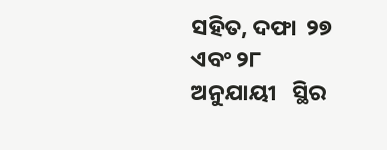ସହିତ, ଦଫା  ୨୭ ଏବଂ ୨୮  ଅନୁଯାୟୀ   ସ୍ଥିର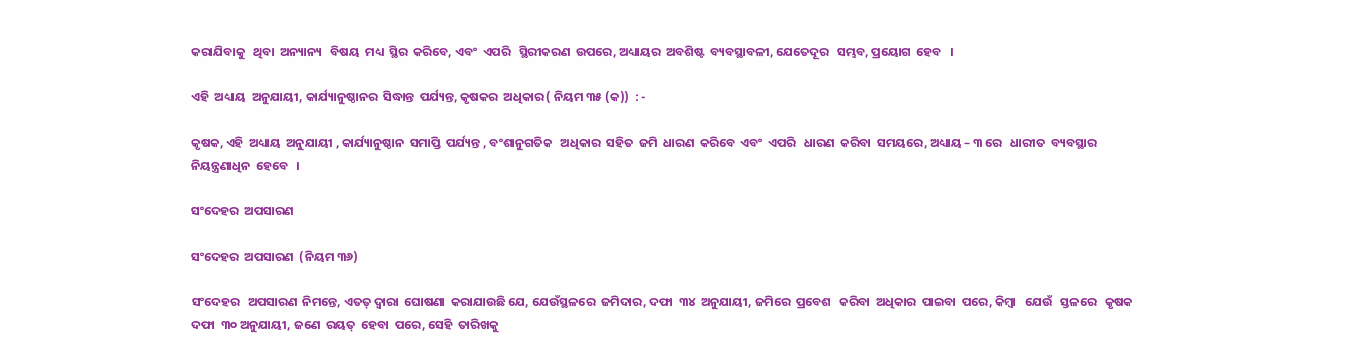କରାଯିବାକୁ   ଥିବା  ଅନ୍ୟାନ୍ୟ   ବିଷୟ  ମଧ୍ୟ  ସ୍ଥିର  କରିବେ, ଏବଂ  ଏପରି   ସ୍ଥିରୀକରଣ  ଉପରେ, ଅଧ୍ୟାୟର  ଅବଶିଷ୍ଟ  ବ୍ୟବସ୍ଥାବଳୀ, ଯେତେଦୂର   ସମ୍ଭବ, ପ୍ରୟୋଗ  ହେବ   ।

ଏହି  ଅଧ୍ୟାୟ  ଅନୁଯାୟୀ, କାର୍ଯ୍ୟାନୁଷ୍ଠାନର  ସିଦ୍ଧାନ୍ତ  ପର୍ଯ୍ୟନ୍ତ, କୃଷକର  ଅଧିକାର ( ନିୟମ ୩୫ (କ))  : -

କୃଷକ, ଏହି  ଅଧ୍ୟାୟ  ଅନୁଯାୟୀ , କାର୍ଯ୍ୟାନୁଷ୍ଠାନ  ସମାପ୍ତି  ପର୍ଯ୍ୟନ୍ତ , ବଂଶାନୁଗତିକ   ଅଧିକାର  ସହିତ  ଜମି  ଧାରଣ  କରିବେ  ଏବଂ  ଏପରି   ଧାରଣ  କରିବା  ସମୟରେ, ଅଧ୍ୟାୟ – ୩ ରେ   ଧାରୀତ  ବ୍ୟବସ୍ଥାର   ନିୟନ୍ତ୍ରଣାଧିନ  ହେବେ   ।

ସଂଦେହର  ଅପସାରଣ

ସଂଦେହର  ଅପସାରଣ  (ନିୟମ ୩୬)

ସଂଦେହର   ଅପସାରଣ  ନିମନ୍ତେ, ଏତତ୍ ଦ୍ଵାରା  ଘୋଷଣା  କରାଯାଉଛି ଯେ, ଯେଉଁସ୍ଥଳରେ  ଜମିଦାର, ଦଫା  ୩୪  ଅନୁଯାୟୀ, ଜମିରେ  ପ୍ରବେଶ   କରିବା  ଅଧିକାର  ପାଇବା  ପରେ, କିମ୍ବା   ଯେଉଁ   ସ୍ତଳରେ   କୃଷକ ଦଫା  ୩୦ ଅନୁଯାୟୀ, ଜଣେ  ରୟତ୍  ହେବା  ପରେ, ସେହି  ତାରିଖକୁ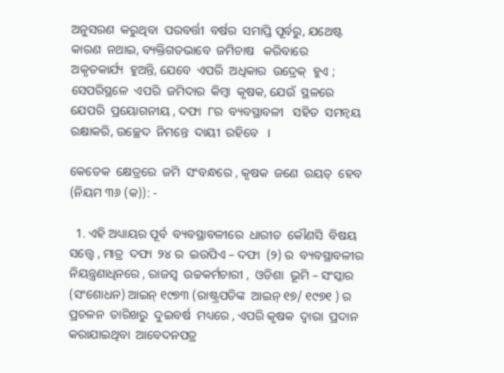ଅନୁସରଣ  କରୁଥିବା  ପରବର୍ତ୍ତୀ  ବର୍ଷର  ସମାପ୍ତି ପୂର୍ବରୁ, ଯଥେଷ୍ଟ  କାରଣ  ନଥାଇ, ବ୍ୟକ୍ତିଗତଭାବେ  ଜମିଚାଷ   କରିବାରେ   ଅକୃତକାର୍ଯ୍ୟ  ହୁଅନ୍ତି, ଯେବେ  ଏପରି  ଅଧିକାର  ଉଦ୍ରେକ୍  ହୁଏ ; ସେପରିସ୍ଥଳେ  ଏପରି  ଜମିଦାର  କିମ୍ବା  କୃଷକ, ଯେଉଁ  ସ୍ଥଳରେ  ଯେପରି  ପ୍ରୟୋଗନୀୟ , ଦଫା  ୮ର  ବ୍ୟବସ୍ଥାବଳୀ   ସହିତ  ସମନ୍ଵୟ  ରକ୍ଷାକରି, ଉଚ୍ଛେଦ  ନିମନ୍ତେ  ଦାୟୀ  ରହିବେ   ।

କେତେକ  କ୍ଷେତ୍ରରେ  ଜମି  ସଂବନ୍ଧରେ , କୃଷକ  ଜଣେ  ରୟତ୍  ହେବ (ନିୟମ ୩୬ (କ)): -

  1. ଏହି ଅଧ୍ୟାୟର ପୂର୍ବ  ବ୍ୟବସ୍ଥାବଳୀରେ  ଧାରୀତ  କୌଣସି  ବିଷୟ  ସତ୍ତ୍ୱେ , ମାତ୍ର  ଦଫା  ୨୪ ର  ଇଉପିଏ – ଦଫା  (୨) ର  ବ୍ୟବସ୍ଥାବଳୀର ନିୟନ୍ତ୍ରଣାଧିନରେ , ରାଜସ୍ୱ  ଉଚ୍ଚକର୍ମଚାରୀ ,  ଓଡିଶା  ଭୂମି – ସଂସ୍କାର  (ସଂଶୋଧନ) ଆଇନ୍ ୧୯୭୩ (ରାଷ୍ଟ୍ରପତିଙ୍କ  ଆଇନ୍ ୧୭/ ୧୯୭୧ ) ର  ପ୍ରଚଳନ  ତାରିଖରୁ  ଦୁଇବର୍ଷ  ମଧ୍ୟରେ , ଏପରି କୃଷକ  ଦ୍ଵାରା  ପ୍ରଦାନ  କରାଯାଇଥିବା  ଆବେଦନପତ୍ର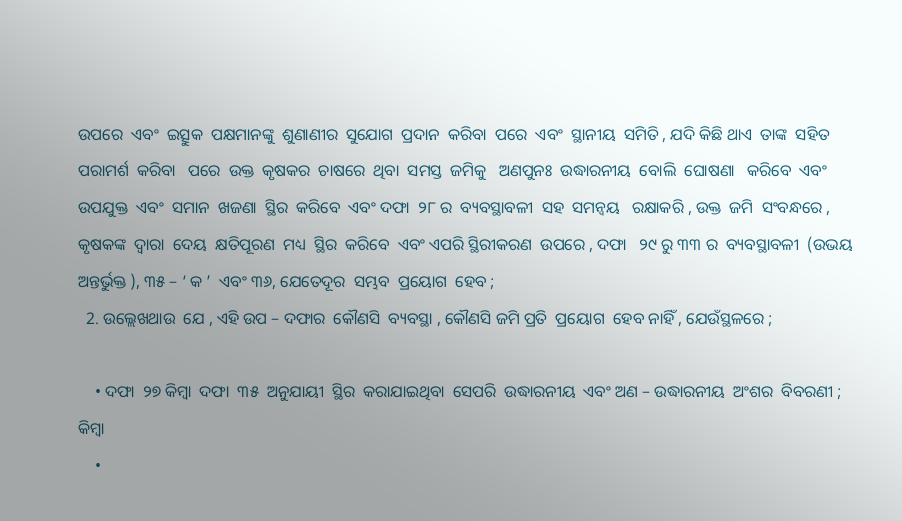ଉପରେ  ଏବଂ  ଇତ୍ସୁକ  ପକ୍ଷମାନଙ୍କୁ  ଶୁଣାଣୀର  ସୁଯୋଗ  ପ୍ରଦାନ  କରିବା  ପରେ  ଏବଂ  ସ୍ଥାନୀୟ  ସମିତି , ଯଦି କିଛି ଥାଏ  ତାଙ୍କ  ସହିତ  ପରାମର୍ଶ  କରିବା   ପରେ  ଉକ୍ତ  କୃଷକର  ଚାଷରେ  ଥିବା  ସମସ୍ତ  ଜମିକୁ   ଅଣପୁନଃ  ଉଦ୍ଧାରନୀୟ  ବୋଲି  ଘୋଷଣା   କରିବେ  ଏବଂ  ଉପଯୁକ୍ତ  ଏବଂ  ସମାନ  ଖଜଣା  ସ୍ଥିର  କରିବେ  ଏବଂ ଦଫା  ୨୮ ର  ବ୍ୟବସ୍ଥାବଳୀ  ସହ  ସମନ୍ଵୟ   ରକ୍ଷାକରି , ଉକ୍ତ  ଜମି  ସଂବନ୍ଧରେ , କୃଷକଙ୍କ  ଦ୍ଵାରା  ଦେୟ  କ୍ଷତିପୂରଣ  ମଧ୍ୟ  ସ୍ଥିର  କରିବେ  ଏବଂ ଏପରି ସ୍ଥିରୀକରଣ  ଉପରେ , ଦଫା   ୨୯ ରୁ ୩୩ ର  ବ୍ୟବସ୍ଥାବଳୀ  (ଉଭୟ  ଅନ୍ତର୍ଭୁକ୍ତ ), ୩୫ – ‘ କ ’  ଏବଂ ୩୬, ଯେତେଦୂର  ସମ୍ଭବ  ପ୍ରୟୋଗ  ହେବ ;
  2. ଉଲ୍ଲେଖଥାଉ  ଯେ , ଏହି ଉପ – ଦଫାର  କୌଣସି  ବ୍ୟବସ୍ଥା , କୌଣସି ଜମି ପ୍ରତି  ପ୍ରୟୋଗ  ହେବ ନାହିଁ , ଯେଉଁସ୍ଥଳରେ ;

    • ଦଫା  ୨୭ କିମ୍ବା  ଦଫା  ୩୫  ଅନୁଯାୟୀ  ସ୍ଥିର  କରାଯାଇଥିବା  ସେପରି  ଉଦ୍ଧାରନୀୟ  ଏବଂ ଅଣ – ଉଦ୍ଧାରନୀୟ  ଅଂଶର  ବିବରଣୀ ; କିମ୍ବା
    •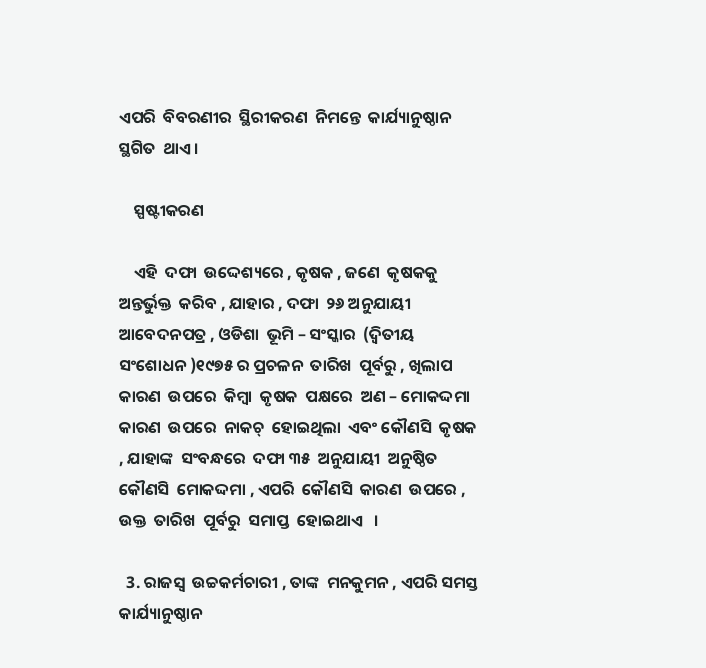ଏପରି  ବିବରଣୀର  ସ୍ଥିରୀକରଣ  ନିମନ୍ତେ  କାର୍ଯ୍ୟାନୁଷ୍ଠାନ  ସ୍ଥଗିତ  ଥାଏ ।

    ସ୍ପଷ୍ଟୀକରଣ

    ଏହି  ଦଫା  ଉଦ୍ଦେଶ୍ୟରେ , କୃଷକ , ଜଣେ  କୃଷକକୁ  ଅନ୍ତର୍ଭୁକ୍ତ  କରିବ , ଯାହାର , ଦଫା  ୨୬ ଅନୁଯାୟୀ  ଆବେଦନପତ୍ର , ଓଡିଶା  ଭୂମି – ସଂସ୍କାର  (ଦ୍ଵିତୀୟ ସଂଶୋଧନ )୧୯୭୫ ର ପ୍ରଚଳନ  ତାରିଖ  ପୂର୍ବରୁ , ଖିଲାପ  କାରଣ  ଉପରେ  କିମ୍ବା  କୃଷକ  ପକ୍ଷରେ  ଅଣ – ମୋକଦ୍ଦମା  କାରଣ  ଉପରେ  ନାକଚ୍  ହୋଇଥିଲା  ଏବଂ କୌଣସି  କୃଷକ , ଯାହାଙ୍କ  ସଂବନ୍ଧରେ  ଦଫା ୩୫  ଅନୁଯାୟୀ  ଅନୁଷ୍ଠିତ  କୌଣସି  ମୋକଦ୍ଦମା , ଏପରି  କୌଣସି  କାରଣ  ଉପରେ , ଉକ୍ତ  ତାରିଖ  ପୂର୍ବରୁ  ସମାପ୍ତ  ହୋଇଥାଏ   ।

  3. ରାଜସ୍ୱ  ଉଚ୍ଚକର୍ମଚାରୀ , ତାଙ୍କ  ମନକୁମନ , ଏପରି ସମସ୍ତ  କାର୍ଯ୍ୟାନୁଷ୍ଠାନ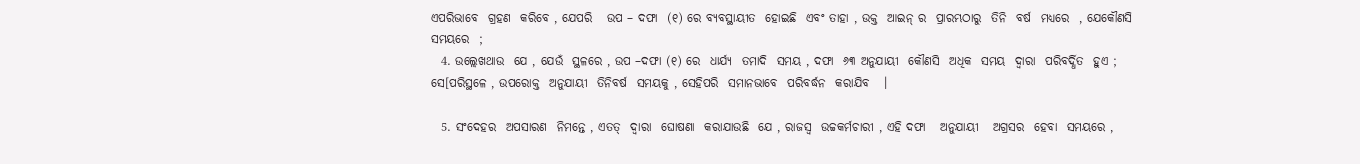ଏପରିଭାବେ  ଗ୍ରହଣ  କରିବେ , ଯେପରି   ଉପ – ଦଫା  (୧) ରେ ବ୍ୟବସ୍ଥାୟୀତ  ହୋଇଛି  ଏବଂ ତାହା , ଉକ୍ତ  ଆଇନ୍ ର  ପ୍ରାରମ୍ଭଠାରୁ  ତିନି  ବର୍ଷ  ମଧ୍ୟରେ  , ଯେକୌଣସି  ସମୟରେ  ;
  4. ଉଲ୍ଲେଖଥାଉ  ଯେ , ଯେଉଁ  ସ୍ଥଳରେ , ଉପ –ଦଫା (୧) ରେ  ଧାର୍ଯ୍ୟ  ତମାଦି  ସମୟ , ଦଫା  ୬୩ ଅନୁଯାୟୀ  କୌଣସି  ଅଧିକ  ସମୟ  ଦ୍ଵାରା  ପରିବର୍ଦ୍ଧିତ  ହୁଏ ;  ସେ[ପରିସ୍ଥଳେ , ଉପରୋକ୍ତ  ଅନୁଯାୟୀ  ତିନିବର୍ଷ  ସମୟକୁ , ସେହିପରି  ସମାନଭାବେ  ପରିବର୍ଦ୍ଧନ  କରାଯିବ   ।

  5. ସଂଦେହର  ଅପସାରଣ  ନିମନ୍ତେ , ଏତତ୍  ଦ୍ଵାରା  ଘୋଷଣା  କରାଯାଉଛି  ଯେ , ରାଜସ୍ୱ  ଉଚ୍ଚକର୍ମଚାରୀ , ଏହି ଦଫା   ଅନୁଯାୟୀ   ଅଗ୍ରସର  ହେବା  ସମୟରେ ,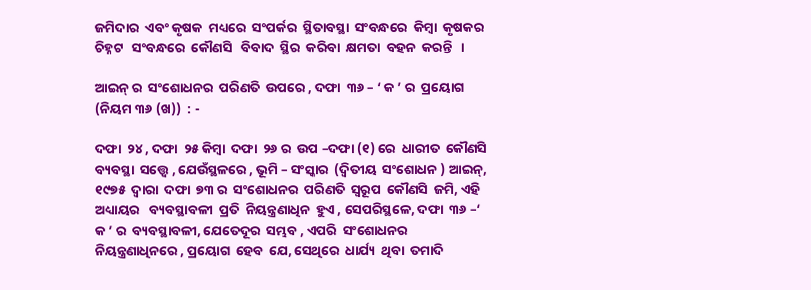ଜମିଦାର  ଏବଂ କୃଷକ  ମଧ୍ୟରେ  ସଂପର୍କର  ସ୍ଥିତାବସ୍ଥା  ସଂବନ୍ଧରେ  କିମ୍ବା  କୃଷକର  ଚିହ୍ନଟ   ସଂବନ୍ଧରେ  କୌଣସି   ବିବାଦ  ସ୍ଥିର  କରିବା  କ୍ଷମତା  ବହନ  କରନ୍ତି   ।

ଆଇନ୍ ର  ସଂଶୋଧନର  ପରିଣତି  ଉପରେ , ଦଫା  ୩୬ – ‘ କ ’ ର  ପ୍ରୟୋଗ (ନିୟମ ୩୬ (ଖ))  : -

ଦଫା  ୨୪ , ଦଫା  ୨୫ କିମ୍ବା  ଦଫା  ୨୬ ର  ଉପ –ଦଫା (୧) ରେ  ଧାରୀତ  କୌଣସି  ବ୍ୟବସ୍ଥା  ସତ୍ତ୍ୱେ , ଯେଉଁସ୍ଥଳରେ , ଭୂମି – ସଂସ୍କାର  (ଦ୍ଵିତୀୟ  ସଂଶୋଧନ ) ଆଇନ୍, ୧୯୭୫  ଦ୍ଵାରା  ଦଫା  ୭୩ ର  ସଂଶୋଧନର  ପରିଣତି  ସ୍ୱରୂପ  କୌଣସି  ଜମି, ଏହି ଅଧ୍ୟାୟର   ବ୍ୟବସ୍ଥାବଳୀ  ପ୍ରତି  ନିୟନ୍ତ୍ରଣାଧିନ  ହୁଏ , ସେପରିସ୍ଥଳେ, ଦଫା  ୩୬ –‘ କ ’ ର  ବ୍ୟବସ୍ଥାବଳୀ, ଯେତେଦୂର  ସମ୍ଭବ , ଏପରି  ସଂଶୋଧନର  ନିୟନ୍ତ୍ରଣାଧିନରେ , ପ୍ରୟୋଗ  ହେବ  ଯେ, ସେଥିରେ  ଧାର୍ଯ୍ୟ  ଥିବା  ତମାଦି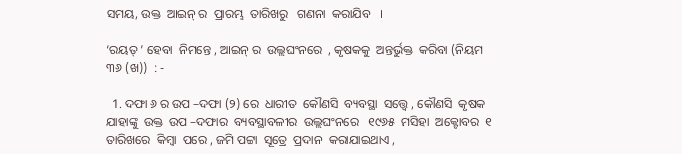ସମୟ, ଉକ୍ତ  ଆଇନ୍ ର  ପ୍ରାରମ୍ଭ  ତାରିଖରୁ   ଗଣନା  କରାଯିବ   ।

‘ରୟତ୍ ’ ହେବା  ନିମନ୍ତେ , ଆଇନ୍ ର  ଉଲ୍ଲଘଂନରେ  , କୃଷକକୁ  ଅନ୍ତର୍ଭୁକ୍ତ  କରିବା (ନିୟମ ୩୬ (ଖ))  : -

  1. ଦଫା ୬ ର ଉପ –ଦଫା (୨) ରେ  ଧାରୀତ  କୌଣସି  ବ୍ୟବସ୍ଥା  ସତ୍ତ୍ୱେ , କୌଣସି  କୃଷକ  ଯାହାଙ୍କୁ  ଉକ୍ତ  ଉପ –ଦଫାର  ବ୍ୟବସ୍ଥାବଳୀର  ଉଲ୍ଲଘଂନରେ   ୧୯୬୫  ମସିହା  ଅକ୍ଟୋବର  ୧ ତାରିଖରେ  କିମ୍ବା  ପରେ , ଜମି ପଟ୍ଟା  ସୂତ୍ରେ  ପ୍ରଦାନ  କରାଯାଇଥାଏ ,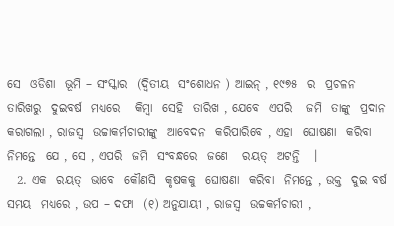ସେ  ଓଡିଶା  ଭୂମି – ସଂସ୍କାର  (ଦ୍ଵିତୀୟ  ସଂଶୋଧନ ) ଆଇନ୍ , ୧୯୭୫  ର  ପ୍ରଚଳନ  ତାରିଖରୁ  ଦୁଇବର୍ଷ  ମଧ୍ୟରେ   କିମ୍ବା  ସେହି  ତାରିଖ , ଯେବେ  ଏପରି   ଜମି  ତାଙ୍କୁ  ପ୍ରଦାନ  କରାଗଲା , ରାଜସ୍ୱ  ଉଚ୍ଚାକର୍ମଚାରୀଙ୍କୁ  ଆବେଦନ  କରିପାରିବେ , ଏହା  ଘୋଷଣା  କରିବା  ନିମନ୍ତେ  ଯେ , ସେ , ଏପରି  ଜମି  ସଂବନ୍ଧରେ  ଜଣେ   ରୟତ୍  ଅଟନ୍ତି   ।
  2. ଏକ  ରୟତ୍  ଭାବେ  କୌଣସି  କୃଷକକୁ  ଘୋଷଣା  କରିବା  ନିମନ୍ତେ , ଉକ୍ତ  ଦୁଇ ବର୍ଷ  ସମୟ  ମଧ୍ୟରେ , ଉପ – ଦଫା  (୧) ଅନୁଯାୟୀ , ରାଜସ୍ୱ  ଉଚ୍ଚକର୍ମଚାରୀ ,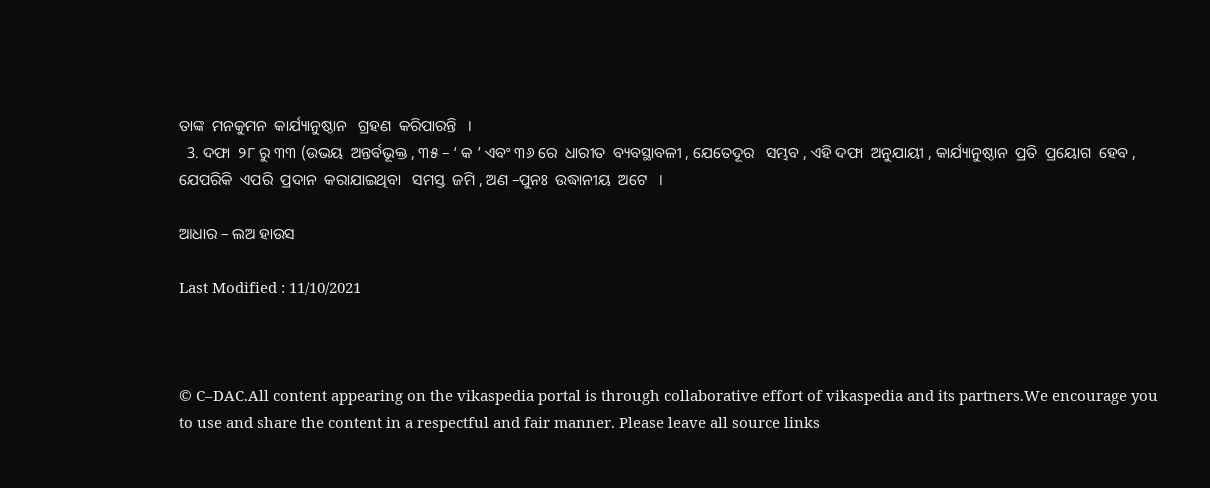ତାଙ୍କ  ମନକୁମନ  କାର୍ଯ୍ୟାନୁଷ୍ଠାନ   ଗ୍ରହଣ  କରିପାରନ୍ତି   ।
  3. ଦଫା  ୨୮ ରୁ ୩୩ (ଉଭୟ  ଅନ୍ତର୍ବଭୂକ୍ତ , ୩୫ – ‘ କ ’ ଏବଂ ୩୬ ରେ  ଧାରୀତ  ବ୍ୟବସ୍ଥାବଳୀ , ଯେତେଦୂର   ସମ୍ଭବ , ଏହି ଦଫା  ଅନୁଯାୟୀ , କାର୍ଯ୍ୟାନୁଷ୍ଠାନ  ପ୍ରତି  ପ୍ରୟୋଗ  ହେବ , ଯେପରିକି  ଏପରି  ପ୍ରଦାନ  କରାଯାଇଥିବା   ସମସ୍ତ  ଜମି , ଅଣ –ପୁନଃ  ଉଦ୍ଧାନୀୟ  ଅଟେ   ।

ଆଧାର – ଲଅ ହାଉସ

Last Modified : 11/10/2021



© C–DAC.All content appearing on the vikaspedia portal is through collaborative effort of vikaspedia and its partners.We encourage you to use and share the content in a respectful and fair manner. Please leave all source links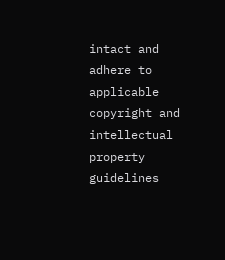intact and adhere to applicable copyright and intellectual property guidelines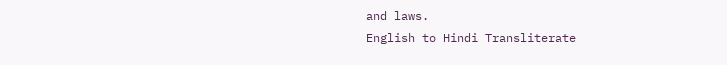and laws.
English to Hindi Transliterate